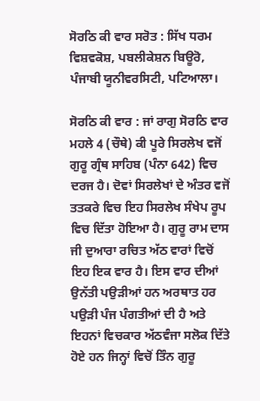ਸੋਰਠਿ ਕੀ ਵਾਰ ਸਰੋਤ : ਸਿੱਖ ਧਰਮ ਵਿਸ਼ਵਕੋਸ਼, ਪਬਲੀਕੇਸ਼ਨ ਬਿਊਰੋ, ਪੰਜਾਬੀ ਯੂਨੀਵਰਸਿਟੀ, ਪਟਿਆਲਾ।

ਸੋਰਠਿ ਕੀ ਵਾਰ : ਜਾਂ ਰਾਗੁ ਸੋਰਠਿ ਵਾਰ ਮਹਲੇ 4 (ਚੌਥੇ) ਕੀ ਪੂਰੇ ਸਿਰਲੇਖ ਵਜੋਂ ਗੁਰੂ ਗ੍ਰੰਥ ਸਾਹਿਬ (ਪੰਨਾ 642) ਵਿਚ ਦਰਜ ਹੈ। ਦੋਵਾਂ ਸਿਰਲੇਖਾਂ ਦੇ ਅੰਤਰ ਵਜੋਂ ਤਤਕਰੇ ਵਿਚ ਇਹ ਸਿਰਲੇਖ ਸੰਖੇਪ ਰੂਪ ਵਿਚ ਦਿੱਤਾ ਹੋਇਆ ਹੈ। ਗੁਰੂ ਰਾਮ ਦਾਸ ਜੀ ਦੁਆਰਾ ਰਚਿਤ ਅੱਠ ਵਾਰਾਂ ਵਿਚੋਂ ਇਹ ਇਕ ਵਾਰ ਹੈ। ਇਸ ਵਾਰ ਦੀਆਂ ਉਨੱਤੀ ਪਉੜੀਆਂ ਹਨ ਅਰਥਾਤ ਹਰ ਪਉੜੀ ਪੰਜ ਪੰਗਤੀਆਂ ਦੀ ਹੈ ਅਤੇ ਇਹਨਾਂ ਵਿਚਕਾਰ ਅੱਠਵੰਜਾ ਸਲੋਕ ਦਿੱਤੇ ਹੋਏ ਹਨ ਜਿਨ੍ਹਾਂ ਵਿਚੋਂ ਤਿੰਨ ਗੁਰੂ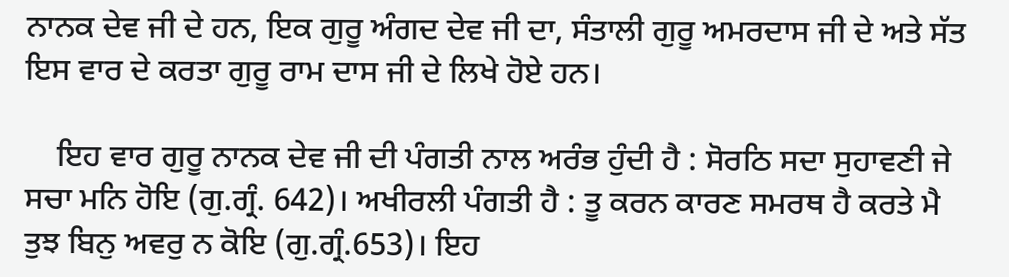ਨਾਨਕ ਦੇਵ ਜੀ ਦੇ ਹਨ, ਇਕ ਗੁਰੂ ਅੰਗਦ ਦੇਵ ਜੀ ਦਾ, ਸੰਤਾਲੀ ਗੁਰੂ ਅਮਰਦਾਸ ਜੀ ਦੇ ਅਤੇ ਸੱਤ ਇਸ ਵਾਰ ਦੇ ਕਰਤਾ ਗੁਰੂ ਰਾਮ ਦਾਸ ਜੀ ਦੇ ਲਿਖੇ ਹੋਏ ਹਨ।

    ਇਹ ਵਾਰ ਗੁਰੂ ਨਾਨਕ ਦੇਵ ਜੀ ਦੀ ਪੰਗਤੀ ਨਾਲ ਅਰੰਭ ਹੁੰਦੀ ਹੈ : ਸੋਰਠਿ ਸਦਾ ਸੁਹਾਵਣੀ ਜੇ ਸਚਾ ਮਨਿ ਹੋਇ (ਗੁ.ਗ੍ਰੰ. 642)। ਅਖੀਰਲੀ ਪੰਗਤੀ ਹੈ : ਤੂ ਕਰਨ ਕਾਰਣ ਸਮਰਥ ਹੈ ਕਰਤੇ ਮੈ ਤੁਝ ਬਿਨੁ ਅਵਰੁ ਨ ਕੋਇ (ਗੁ.ਗ੍ਰੰ.653)। ਇਹ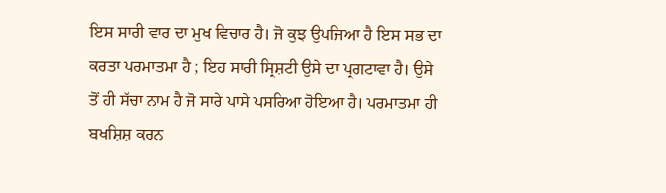ਇਸ ਸਾਰੀ ਵਾਰ ਦਾ ਮੁਖ ਵਿਚਾਰ ਹੈ। ਜੋ ਕੁਝ ਉਪਜਿਆ ਹੈ ਇਸ ਸਭ ਦਾ ਕਰਤਾ ਪਰਮਾਤਮਾ ਹੈ ; ਇਹ ਸਾਰੀ ਸ੍ਰਿਸ਼ਟੀ ਉਸੇ ਦਾ ਪ੍ਰਗਟਾਵਾ ਹੈ। ਉਸੇ ਤੋਂ ਹੀ ਸੱਚਾ ਨਾਮ ਹੈ ਜੋ ਸਾਰੇ ਪਾਸੇ ਪਸਰਿਆ ਹੋਇਆ ਹੈ। ਪਰਮਾਤਮਾ ਹੀ ਬਖਸ਼ਿਸ਼ ਕਰਨ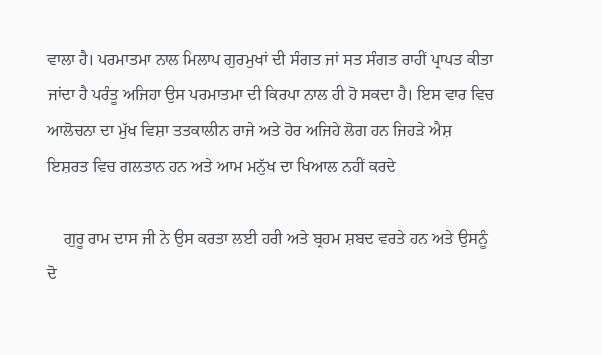ਵਾਲਾ ਹੈ। ਪਰਮਾਤਮਾ ਨਾਲ ਮਿਲਾਪ ਗੁਰਮੁਖਾਂ ਦੀ ਸੰਗਤ ਜਾਂ ਸਤ ਸੰਗਤ ਰਾਹੀਂ ਪ੍ਰਾਪਤ ਕੀਤਾ ਜਾਂਦਾ ਹੈ ਪਰੰਤੂ ਅਜਿਹਾ ਉਸ ਪਰਮਾਤਮਾ ਦੀ ਕਿਰਪਾ ਨਾਲ ਹੀ ਹੋ ਸਕਦਾ ਹੈ। ਇਸ ਵਾਰ ਵਿਚ ਆਲੋਚਨਾ ਦਾ ਮੁੱਖ ਵਿਸ਼ਾ ਤਤਕਾਲੀਨ ਰਾਜੇ ਅਤੇ ਹੋਰ ਅਜਿਹੇ ਲੋਗ ਹਨ ਜਿਹੜੇ ਐਸ਼ ਇਸ਼ਰਤ ਵਿਚ ਗਲਤਾਨ ਹਨ ਅਤੇ ਆਮ ਮਨੁੱਖ ਦਾ ਖਿਆਲ ਨਹੀਂ ਕਰਦੇ

    ਗੁਰੂ ਰਾਮ ਦਾਸ ਜੀ ਨੇ ਉਸ ਕਰਤਾ ਲਈ ਹਰੀ ਅਤੇ ਬ੍ਰਹਮ ਸ਼ਬਦ ਵਰਤੇ ਹਨ ਅਤੇ ਉਸਨੂੰ ਦੋ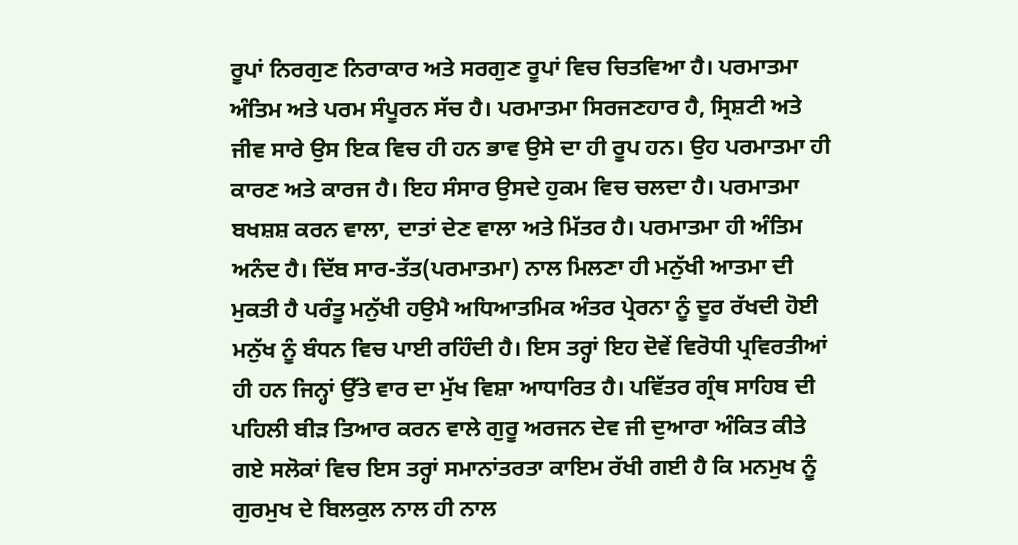ਰੂਪਾਂ ਨਿਰਗੁਣ ਨਿਰਾਕਾਰ ਅਤੇ ਸਰਗੁਣ ਰੂਪਾਂ ਵਿਚ ਚਿਤਵਿਆ ਹੈ। ਪਰਮਾਤਮਾ ਅੰਤਿਮ ਅਤੇ ਪਰਮ ਸੰਪੂਰਨ ਸੱਚ ਹੈ। ਪਰਮਾਤਮਾ ਸਿਰਜਣਹਾਰ ਹੈ, ਸ੍ਰਿਸ਼ਟੀ ਅਤੇ ਜੀਵ ਸਾਰੇ ਉਸ ਇਕ ਵਿਚ ਹੀ ਹਨ ਭਾਵ ਉਸੇ ਦਾ ਹੀ ਰੂਪ ਹਨ। ਉਹ ਪਰਮਾਤਮਾ ਹੀ ਕਾਰਣ ਅਤੇ ਕਾਰਜ ਹੈ। ਇਹ ਸੰਸਾਰ ਉਸਦੇ ਹੁਕਮ ਵਿਚ ਚਲਦਾ ਹੈ। ਪਰਮਾਤਮਾ ਬਖਸ਼ਸ਼ ਕਰਨ ਵਾਲਾ, ਦਾਤਾਂ ਦੇਣ ਵਾਲਾ ਅਤੇ ਮਿੱਤਰ ਹੈ। ਪਰਮਾਤਮਾ ਹੀ ਅੰਤਿਮ ਅਨੰਦ ਹੈ। ਦਿੱਬ ਸਾਰ-ਤੱਤ(ਪਰਮਾਤਮਾ) ਨਾਲ ਮਿਲਣਾ ਹੀ ਮਨੁੱਖੀ ਆਤਮਾ ਦੀ ਮੁਕਤੀ ਹੈ ਪਰੰਤੂ ਮਨੁੱਖੀ ਹਉਮੈ ਅਧਿਆਤਮਿਕ ਅੰਤਰ ਪ੍ਰੇਰਨਾ ਨੂੰ ਦੂਰ ਰੱਖਦੀ ਹੋਈ ਮਨੁੱਖ ਨੂੰ ਬੰਧਨ ਵਿਚ ਪਾਈ ਰਹਿੰਦੀ ਹੈ। ਇਸ ਤਰ੍ਹਾਂ ਇਹ ਦੋਵੇਂ ਵਿਰੋਧੀ ਪ੍ਰਵਿਰਤੀਆਂ ਹੀ ਹਨ ਜਿਨ੍ਹਾਂ ਉੱਤੇ ਵਾਰ ਦਾ ਮੁੱਖ ਵਿਸ਼ਾ ਆਧਾਰਿਤ ਹੈ। ਪਵਿੱਤਰ ਗ੍ਰੰਥ ਸਾਹਿਬ ਦੀ ਪਹਿਲੀ ਬੀੜ ਤਿਆਰ ਕਰਨ ਵਾਲੇ ਗੁਰੂ ਅਰਜਨ ਦੇਵ ਜੀ ਦੁਆਰਾ ਅੰਕਿਤ ਕੀਤੇ ਗਏ ਸਲੋਕਾਂ ਵਿਚ ਇਸ ਤਰ੍ਹਾਂ ਸਮਾਨਾਂਤਰਤਾ ਕਾਇਮ ਰੱਖੀ ਗਈ ਹੈ ਕਿ ਮਨਮੁਖ ਨੂੰ ਗੁਰਮੁਖ ਦੇ ਬਿਲਕੁਲ ਨਾਲ ਹੀ ਨਾਲ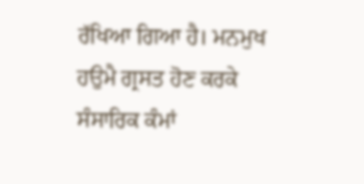ਰੱਖਿਆ ਗਿਆ ਹੈ। ਮਨਮੁਖ ਹਉਮੈ ਗ੍ਰਸਤ ਹੋਣ ਕਰਕੇ ਸੰਸਾਰਿਕ ਕੰਮਾਂ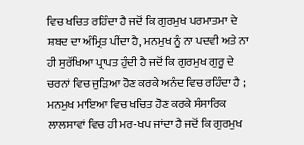ਵਿਚ ਖਚਿਤ ਰਹਿੰਦਾ ਹੈ ਜਦੋਂ ਕਿ ਗੁਰਮੁਖ ਪਰਮਾਤਮਾ ਦੇ ਸ਼ਬਦ ਦਾ ਅੰਮ੍ਰਿਤ ਪੀਂਦਾ ਹੈ, ਮਨਮੁਖ ਨੂੰ ਨਾ ਪਦਵੀ ਅਤੇ ਨਾ ਹੀ ਸੁਰੱਖਿਆ ਪ੍ਰਾਪਤ ਹੁੰਦੀ ਹੈ ਜਦੋਂ ਕਿ ਗੁਰਮੁਖ ਗੁਰੂ ਦੇ ਚਰਨਾਂ ਵਿਚ ਜੁੜਿਆ ਹੋਣ ਕਰਕੇ ਅਨੰਦ ਵਿਚ ਰਹਿੰਦਾ ਹੈ ; ਮਨਮੁਖ ਮਾਇਆ ਵਿਚ ਖਚਿਤ ਹੋਣ ਕਰਕੇ ਸੰਸਾਰਿਕ ਲਾਲਸਾਵਾਂ ਵਿਚ ਹੀ ਮਰ-ਖਪ ਜਾਂਦਾ ਹੈ ਜਦੋਂ ਕਿ ਗੁਰਮੁਖ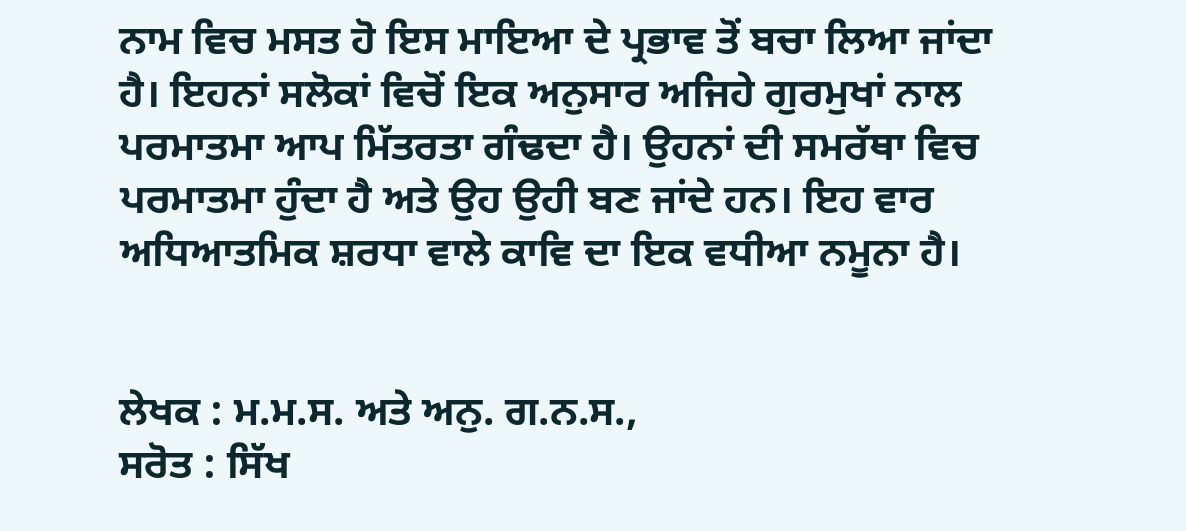ਨਾਮ ਵਿਚ ਮਸਤ ਹੋ ਇਸ ਮਾਇਆ ਦੇ ਪ੍ਰਭਾਵ ਤੋਂ ਬਚਾ ਲਿਆ ਜਾਂਦਾ ਹੈ। ਇਹਨਾਂ ਸਲੋਕਾਂ ਵਿਚੋਂ ਇਕ ਅਨੁਸਾਰ ਅਜਿਹੇ ਗੁਰਮੁਖਾਂ ਨਾਲ ਪਰਮਾਤਮਾ ਆਪ ਮਿੱਤਰਤਾ ਗੰਢਦਾ ਹੈ। ਉਹਨਾਂ ਦੀ ਸਮਰੱਥਾ ਵਿਚ ਪਰਮਾਤਮਾ ਹੁੰਦਾ ਹੈ ਅਤੇ ਉਹ ਉਹੀ ਬਣ ਜਾਂਦੇ ਹਨ। ਇਹ ਵਾਰ ਅਧਿਆਤਮਿਕ ਸ਼ਰਧਾ ਵਾਲੇ ਕਾਵਿ ਦਾ ਇਕ ਵਧੀਆ ਨਮੂਨਾ ਹੈ।


ਲੇਖਕ : ਮ.ਮ.ਸ. ਅਤੇ ਅਨੁ. ਗ.ਨ.ਸ.,
ਸਰੋਤ : ਸਿੱਖ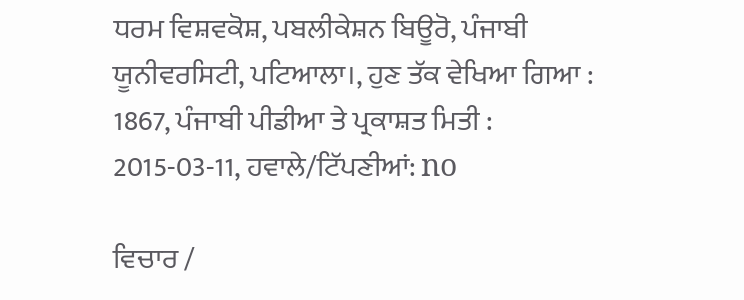ਧਰਮ ਵਿਸ਼ਵਕੋਸ਼, ਪਬਲੀਕੇਸ਼ਨ ਬਿਊਰੋ, ਪੰਜਾਬੀ ਯੂਨੀਵਰਸਿਟੀ, ਪਟਿਆਲਾ।, ਹੁਣ ਤੱਕ ਵੇਖਿਆ ਗਿਆ : 1867, ਪੰਜਾਬੀ ਪੀਡੀਆ ਤੇ ਪ੍ਰਕਾਸ਼ਤ ਮਿਤੀ : 2015-03-11, ਹਵਾਲੇ/ਟਿੱਪਣੀਆਂ: no

ਵਿਚਾਰ /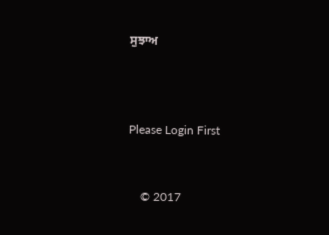ਸੁਝਾਅ



Please Login First


    © 2017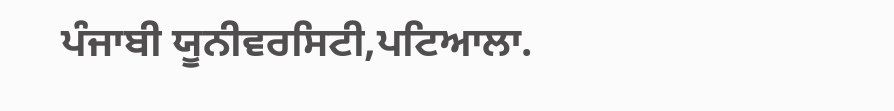ਪੰਜਾਬੀ ਯੂਨੀਵਰਸਿਟੀ,ਪਟਿਆਲਾ.